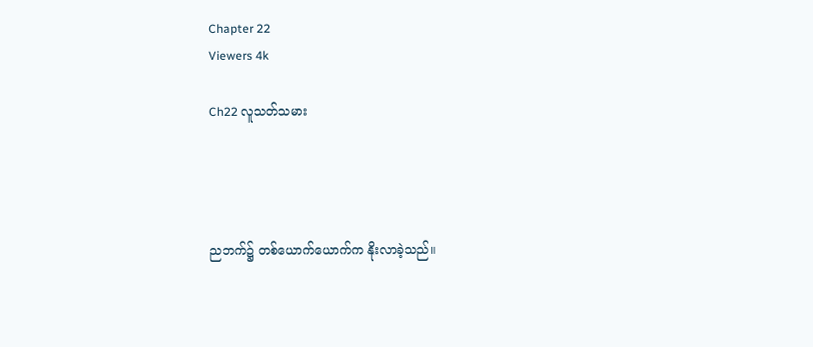Chapter 22
Viewers 4k

Ch22 လူသတ်သမား




ညဘက်၌ တစ်ယောက်ယောက်က နိုးလာခဲ့သည်။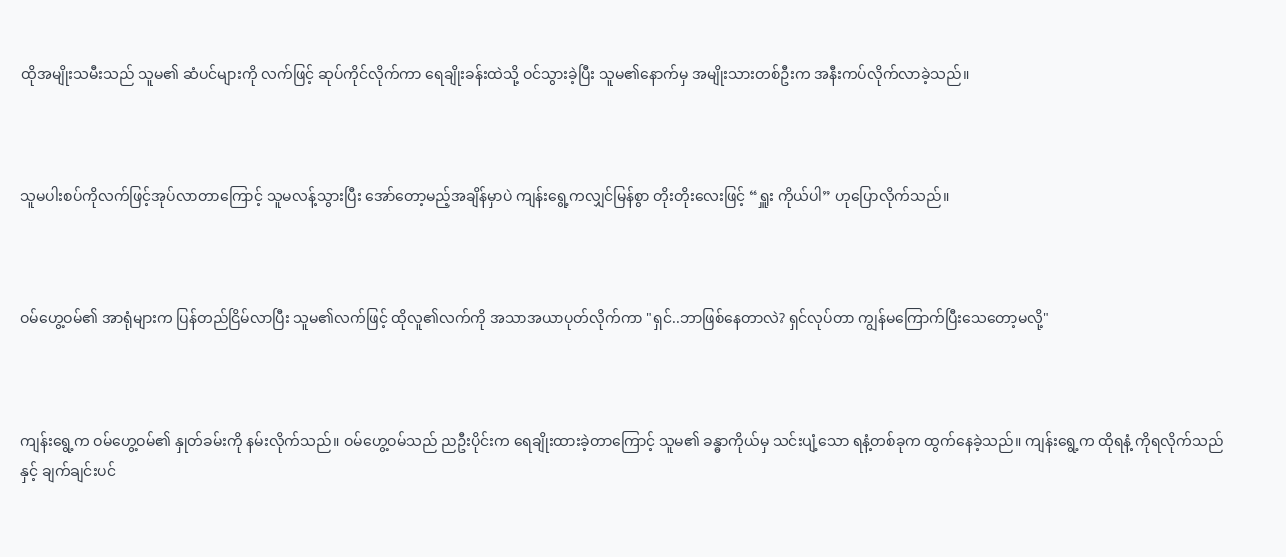ထိုအမျိုးသမီးသည် သူမ၏ ဆံပင်များကို လက်ဖြင့် ဆုပ်ကိုင်လိုက်ကာ ရေချိုးခန်းထဲသို့ ဝင်သွားခဲ့ပြီး သူမ၏နောက်မှ အမျိုးသားတစ်ဦးက အနီးကပ်လိုက်လာခဲ့သည်။



သူမပါးစပ်ကိုလက်ဖြင့်အုပ်လာတာကြောင့် သူမလန့်သွားပြီး အော်တော့မည့်အချိန်မှာပဲ ကျန်းရွေ့ကလျှင်မြန်စွာ တိုးတိုးလေးဖြင့် “ရှူး ကိုယ်ပါ” ဟုပြောလိုက်သည်။



ဝမ်ဟွေ့ဝမ်၏ အာရုံများက ပြန်တည်ငြိမ်လာပြီး သူမ၏လက်ဖြင့် ထိုလူ၏လက်ကို အသာအယာပုတ်လိုက်ကာ "ရှင်..ဘာဖြစ်နေတာလဲ? ရှင်လုပ်တာ ကျွန်မကြောက်ပြီးသေတော့မလို့"



ကျန်းရွေ့က ဝမ်ဟွေ့ဝမ်၏ နှုတ်ခမ်းကို နမ်းလိုက်သည်။ ဝမ်ဟွေ့ဝမ်သည် ညဦးပိုင်းက ရေချိုးထားခဲ့တာကြောင့် သူမ၏ ခန္ဓာကိုယ်မှ သင်းပျံ့သော ရနံ့တစ်ခုက ထွက်နေခဲ့သည်။ ကျန်းရွေ့က ထိုရနံ့ ကိုရလိုက်သည်နှင့် ချက်ချင်းပင်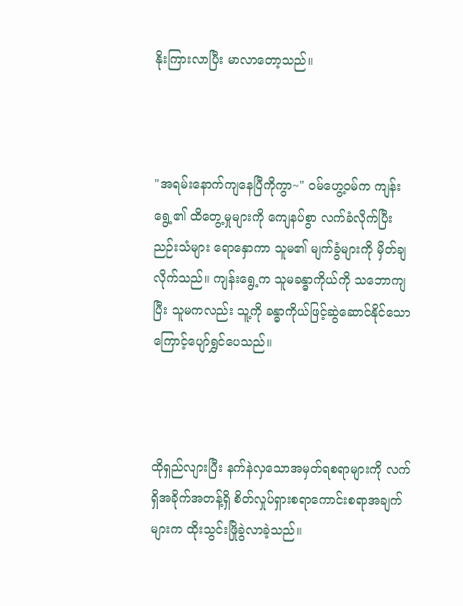နိုးကြားလာပြီး မာလာတော့သည်။



"အရမ်းနောက်ကျနေပြီကိုကွာ~" ဝမ်ဟွေ့ဝမ်က ကျန်းရွေ့၏ ထိတွေ့မှုများကို ကျေနပ်စွာ လက်ခံလိုက်ပြီး ညဉ်းသံများ ရောနှောကာ သူမ၏ မျက်ခွံများကို မှိတ်ချလိုက်သည်။ ကျန်းရွေ့က သူမခန္ဓာကိုယ်ကို သဘောကျပြီး သူမကလည်း သူ့ကို ခန္ဓာကိုယ်ဖြင့်ဆွဲဆောင်နိုင်သောကြောင့်ပျော်ရွှင်ပေသည်။



ထိုရှည်လျားပြီး နက်နဲလှသောအမှတ်ရစရာများကို လက်ရှိအခိုက်အတန့်ရှိ စိတ်လှုပ်ရှားစရာကောင်းစရာအချက်များက ထိုးသွင်းဖြိုခွဲလာခဲ့သည်။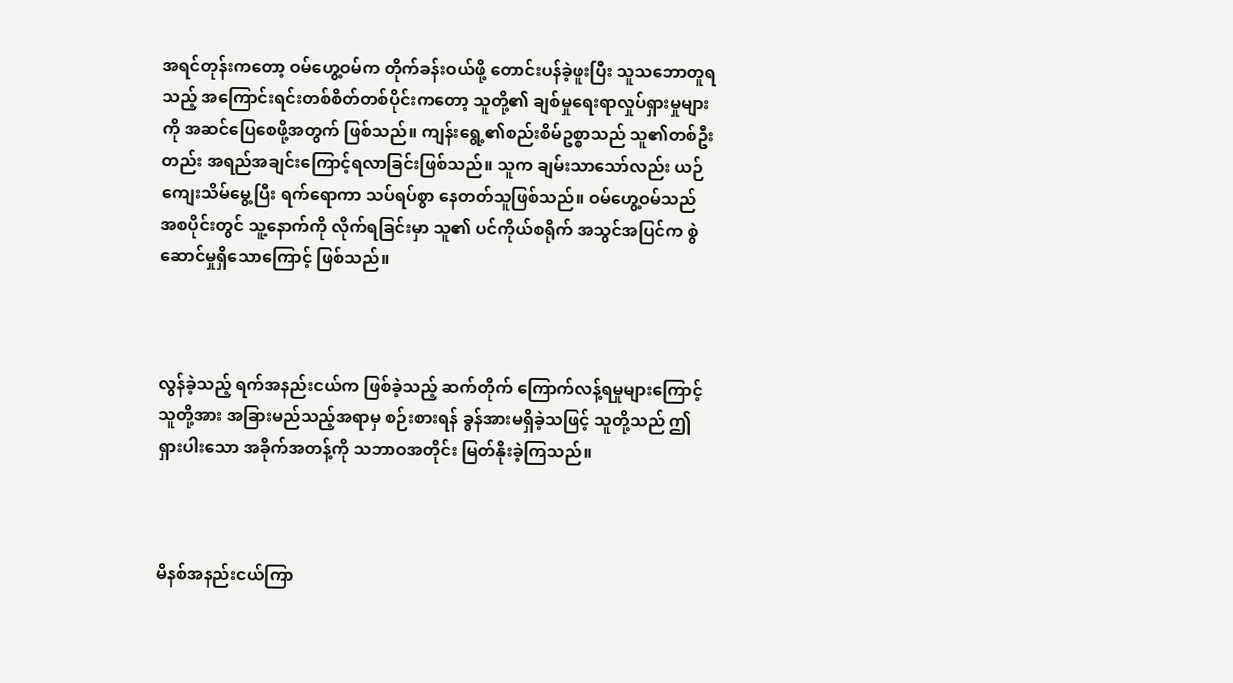အရင်တုန်းကတော့ ဝမ်ဟွေ့ဝမ်က တိုက်ခန်းဝယ်ဖို့ တောင်းပန်ခဲ့ဖူးပြီး သူသဘောတူရသည့် အကြောင်းရင်းတစ်စိတ်တစ်ပိုင်းကတော့ သူတို့၏ ချစ်မှုရေးရာလှုပ်ရှားမှုများကို အဆင်ပြေစေဖို့အတွက် ဖြစ်သည်။ ကျန်းရွေ့၏စည်းစိမ်ဥစ္စာသည် သူ၏တစ်ဦးတည်း အရည်အချင်းကြောင့်ရလာခြင်းဖြစ်သည်။ သူက ချမ်းသာသော်လည်း ယဉ်ကျေးသိမ်မွေ့ပြီး ရက်ရောကာ သပ်ရပ်စွာ နေတတ်သူဖြစ်သည်။ ဝမ်ဟွေ့ဝမ်သည် အစပိုင်းတွင် သူ့နောက်ကို လိုက်ရခြင်းမှာ သူ၏ ပင်ကိုယ်စရိုက် အသွင်အပြင်က စွဲဆောင်မှုရှိသောကြောင့် ဖြစ်သည်။



လွန်ခဲ့သည့် ရက်အနည်းငယ်က ဖြစ်ခဲ့သည့် ဆက်တိုက် ကြောက်လန့်ရမှုများကြောင့် သူတို့အား အခြားမည်သည့်အရာမှ စဉ်းစားရန် ခွန်အားမရှိခဲ့သဖြင့် သူတို့သည် ဤရှားပါးသော အခိုက်အတန့်ကို သဘာဝအတိုင်း မြတ်နိုးခဲ့ကြသည်။



မိနစ်အနည်းငယ်ကြာ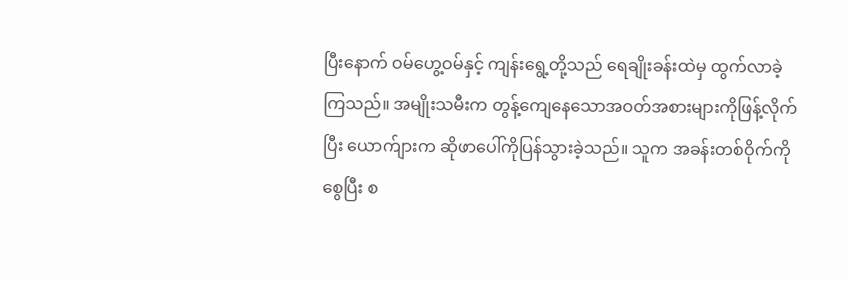ပြီးနောက် ဝမ်ဟွေ့ဝမ်နှင့် ကျန်းရွေ့တို့သည် ရေချိုးခန်းထဲမှ ထွက်လာခဲ့ကြသည်။ အမျိုးသမီးက တွန့်ကျေနေသောအဝတ်အစားများကိုဖြန့်လိုက်ပြီး ယောက်ျားက ဆိုဖာပေါ်ကိုပြန်သွားခဲ့သည်။ သူက အခန်းတစ်ဝိုက်ကို စွေပြီး စ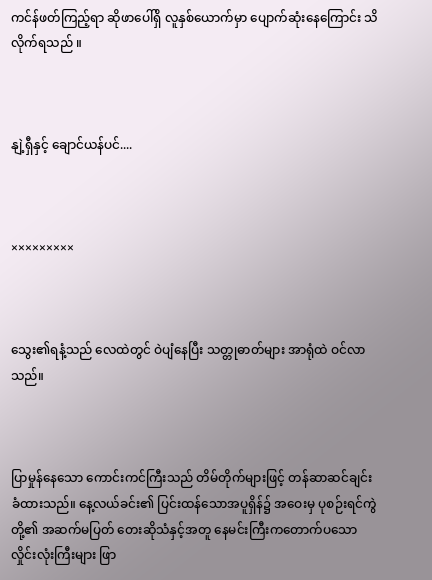ကင်န်ဖတ်ကြည့်ရာ ဆိုဖာပေါ်ရှိ လူနှစ်ယောက်မှာ ပျောက်ဆုံးနေကြောင်း သိလိုက်ရသည် ။



နျဲ့ရှီနှင့် ချောင်ယန်ပင်....



×××××××××



သွေး၏ရနံ့သည် လေထဲတွင် ဝဲပျံနေပြီး သတ္တုဓာတ်များ အာရုံထဲ ဝင်လာသည်။



ပြာမှုန်နေသော ကောင်းကင်ကြီးသည် တိမ်တိုက်များဖြင့် တန်ဆာဆင်ချင်းခံထားသည်။ နေ့လယ်ခင်း၏ ပြင်းထန်သောအပူရှိန်၌ အဝေးမှ ပုစဉ်းရင်ကွဲတို့၏ အဆက်မပြတ် တေးဆိုသံနှင့်အတူ နေမင်းကြီးကတောက်ပသော လှိုင်းလုံးကြီးများ ဖြာ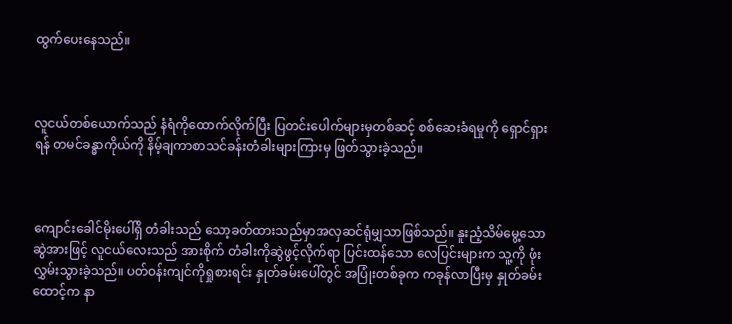ထွက်ပေးနေသည်။



လူငယ်တစ်ယောက်သည် နံရံကိုထောက်လိုက်ပြီး ပြတင်းပေါက်များမှတစ်ဆင့် စစ်ဆေးခံရမှုကို ရှောင်ရှားရန် တမင်ခန္ဓာကိုယ်ကို နိမ့်ချကာစာသင်ခန်းတံခါးများကြားမှ ဖြတ်သွားခဲ့သည်။



ကျောင်းခေါင်မိုးပေါ်ရှိ တံခါးသည် သော့ခတ်ထားသည်မှာအလှဆင်ရုံမျှသာဖြစ်သည်။ နူးညံ့သိမ်မွေ့သော ဆွဲအားဖြင့် လူငယ်လေးသည် အားစိုက် တံခါးကိုဆွဲဖွင့်လိုက်ရာ ပြင်းထန်သော လေပြင်းများက သူ့ကို ဖုံးလွှမ်းသွားခဲ့သည်။ ပတ်ဝန်းကျင်ကိုရှုစားရင်း နှုတ်ခမ်းပေါ်တွင် အပြုံးတစ်ခုက ကခုန်လာပြီးမှ နှုတ်ခမ်းထောင့်က နာ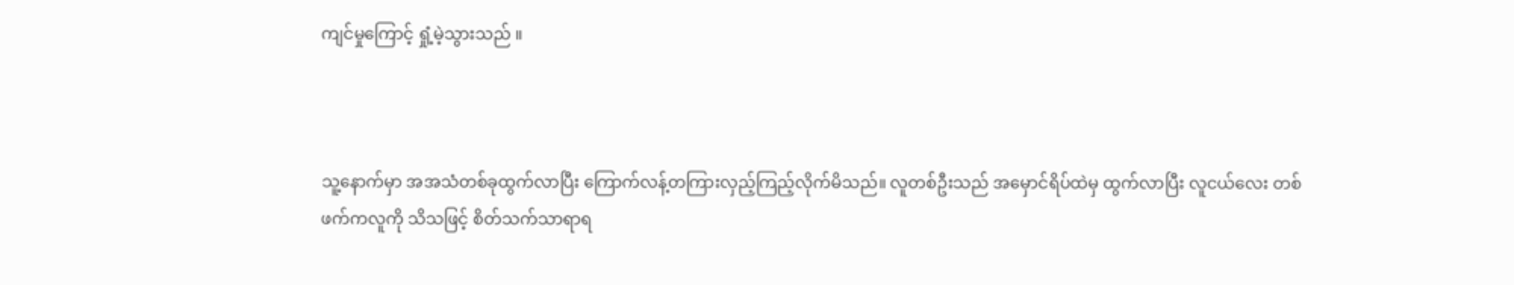ကျင်မှုကြောင့် ရှုံ့မဲ့သွားသည် ။



သူ့နောက်မှာ အအသံတစ်ခုထွက်လာပြီး ကြောက်လန့်တကြားလှည့်ကြည့်လိုက်မိသည်။ လူတစ်ဦးသည် အမှောင်ရိပ်ထဲမှ ထွက်လာပြီး လူငယ်လေး တစ်ဖက်ကလူကို သိသဖြင့် စိတ်သက်သာရာရ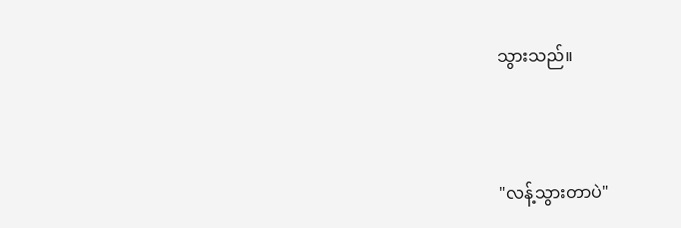သွားသည်။



"လန့်သွားတာပဲ"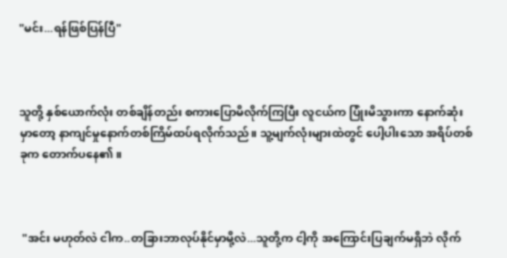"မင်း...ရန်ဖြစ်ပြန်ပြီ"



သူတို့ နှစ်ယောက်လုံး တစ်ချိန်တည်း စကားပြောမိလိုက်ကြပြီး လူငယ်က ပြုံးမိသွားကာ နောက်ဆုံးမှာတော့ နာကျင်မှုနောက်တစ်ကြိမ်ထပ်ရလိုက်သည်။ သူ့မျက်လုံးများထဲတွင် ပေါ့ပါးသော အရိပ်တစ်ခုက တောက်ပနေ၏။



 "အင်း မဟုတ်လဲ ငါက..တခြားဘာလုပ်နိုင်မှာမို့လဲ...သူတို့က ငါ့ကို အကြောင်းပြချက်မရှိဘဲ လိုက်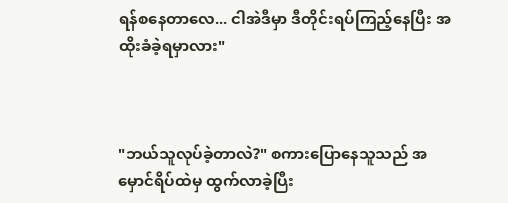ရန်စနေတာလေ... ငါအဲဒီမှာ ဒီတိုင်းရပ်ကြည့်နေပြီး အထိုးခံခဲ့ရမှာလား"



"ဘယ်သူလုပ်ခဲ့တာလဲ?" စကားပြောနေသူသည် အမှောင်ရိပ်ထဲမှ ထွက်လာခဲ့ပြီး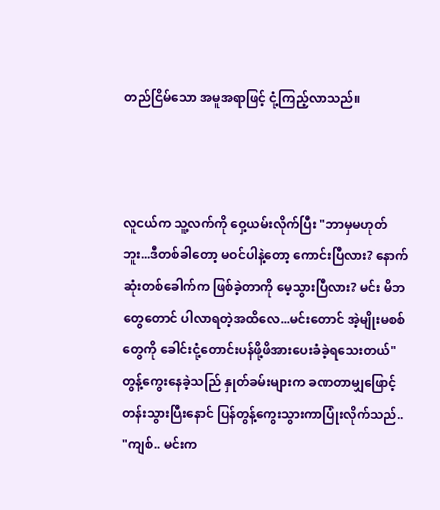တည်ငြိမ်သော အမူအရာဖြင့် ငုံ့ကြည့်လာသည်။



လူငယ်က သူ့လက်ကို ဝှေ့ယမ်းလိုက်ပြီး "ဘာမှမဟုတ်ဘူး...ဒီတစ်ခါတော့ မဝင်ပါနဲ့တော့ ကောင်းပြီလား? နောက်ဆုံးတစ်ခေါက်က ဖြစ်ခဲ့တာကို မေ့သွားပြီလား? မင်း မိဘတွေတောင် ပါလာရတဲ့အထိလေ...မင်းတောင် အဲ့မျိုးမစစ်တွေကို ခေါင်းငုံ့တောင်းပန်ဖို့ဖိအားပေးခံခဲ့ရသေးတယ်" တွန့်ကွေးနေခဲ့သည်ြ နှုတ်ခမ်းများက ခဏတာမျှဖြောင့်တန်းသွားပြီးနောင် ပြန်တွန့်ကွေးသွားကာပြုံးလိုက်သည်.. "ကျစ်.. မင်းက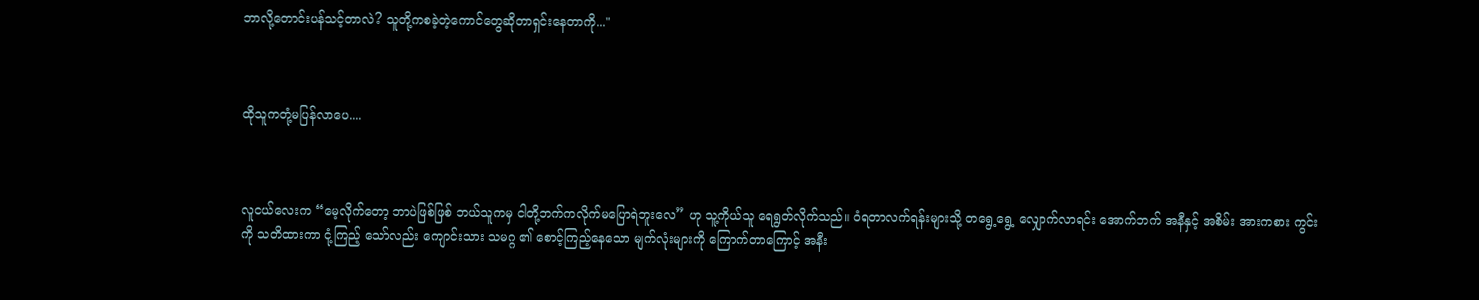ဘာလို့တောင်းပန်သင့်တာလဲ? သူတို့ကစခဲ့တဲ့ကောင်တွေဆိုတာရှင်းနေတာကို..."



ထိုသူကတုံ့မပြန်လာပေ....



လူငယ်လေးက “မေ့လိုက်တော့ ဘာပဲဖြစ်ဖြစ် ဘယ်သူကမှ ငါတို့ဘက်ကလိုက်မပြောရဲဘူးလေ” ဟု သူ့ကိုယ်သူ ရေရွတ်လိုက်သည်။ ဝံရတာလက်ရန်းများသို့ တရွေ့ရွေ့ လျှောက်လာရင်း အောက်ဘက် အနီနှင့် အစိမ်း အားကစား ကွင်းကို သတိထားကာ ငုံ့ကြည့် သော်လည်း ကျောင်းသား သမဂ္ဂ ၏ စောင့်ကြည့်နေသော မျက်လုံးများကို ကြောက်တာကြောင့် အနီး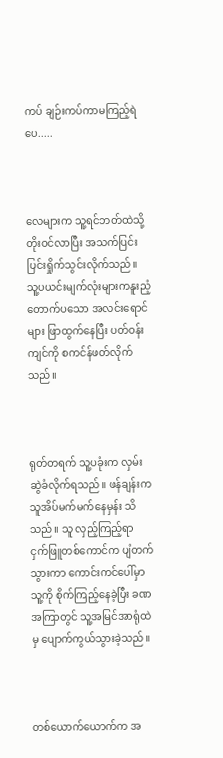ကပ် ချဉ်းကပ်ကာမကြည့်ရဲပေ.....



လေများက သူ့ရင်ဘတ်ထဲသို့ တိုးဝင်လာပြီး အသက်ပြင်းပြင်းရှိုက်သွင်းလိုက်သည်။ သူ့ပယင်းမျက်လုံးများကနူးညံ့တောက်ပသော အလင်းရောင်များ ဖြာထွက်နေပြီး ပတ်ဝန်းကျင်ကို စကင်န်ဖတ်လိုက်သည်။



ရုတ်တရက် သူ့ပခုံးက လှမ်းဆွဲခံလိုက်ရသည်။ ဖန်ချန်းက သူအိပ်မက်မက်နေမှန်း သိသည်။ သူ လှည့်ကြည့်ရာ ငှက်ဖြူတစ်ကောင်က ပျံတက်သွားကာ ကောင်းကင်ပေါ်မှာ သူ့ကို စိုက်ကြည့်နေခဲ့ပြီး ခဏအကြာတွင် သူ့အမြင်အာရုံထဲမှ ပျောက်ကွယ်သွားခဲ့သည်။



တစ်ယောက်ယောက်က အ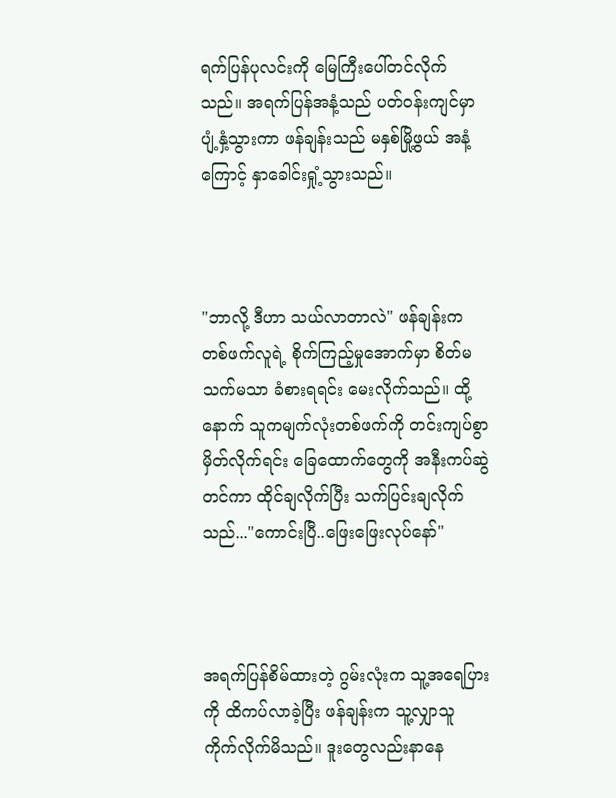ရက်ပြန်ပုလင်းကို မြေကြီးပေါ်တင်လိုက်သည်။ အရက်ပြန်အနံ့သည် ပတ်ဝန်းကျင်မှာ ပျံ့နှံ့သွားကာ ဖန်ချန်းသည် မနှစ်မြို့ဖွယ် အနံ့ကြောင့် နှာခေါင်းရှုံ့သွားသည်။



"ဘာလို့ ဒီဟာ သယ်လာတာလဲ" ဖန်ချန်းက တစ်ဖက်လူရဲ့ စိုက်ကြည့်မှုအောက်မှာ စိတ်မသက်မသာ ခံစားရရင်း မေးလိုက်သည်။ ထို့နောက် သူကမျက်လုံးတစ်ဖက်ကို တင်းကျပ်စွာမှိတ်လိုက်ရင်း ခြေထောက်တွေကို အနီးကပ်ဆွဲတင်ကာ ထိုင်ချလိုက်ပြီး သက်ပြင်းချလိုက်သည်..."ကောင်းပြီ..ဖြေးဖြေးလုပ်နော်"



အရက်ပြန်စိမ်ထားတဲ့ ဂွမ်းလုံးက သူ့အရေပြားကို ထိကပ်လာခဲ့ပြီး ဖန်ချန်းက သူ့လျှာသူ ကိုက်လိုက်မိသည်။ ဒူးတွေလည်းနာနေ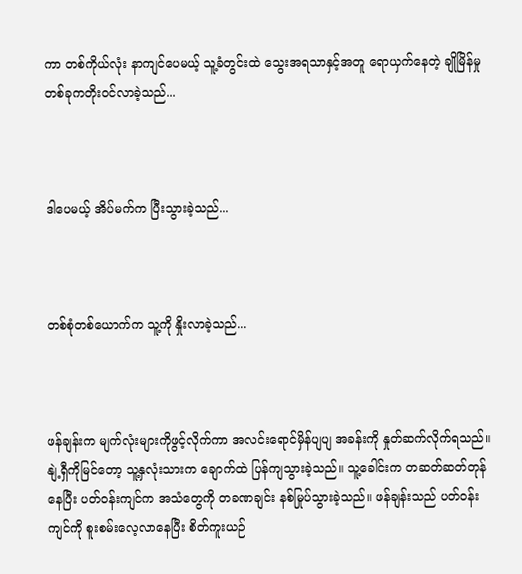ကာ တစ်ကိုယ်လုံး နာကျင်ပေမယ့် သူ့ခံတွင်းထဲ သွေးအရသာနှင့်အတူ ရောယှက်နေတဲ့ ချိုမြိန်မှုတစ်ခုကတိုးဝင်လာခဲ့သည်...



ဒါပေမယ့် အိပ်မက်က ပြီးသွားခဲ့သည်...



တစ်စုံတစ်ယောက်က သူ့ကို နှိုးလာခဲ့သည်...



ဖန်ချန်းက မျက်လုံးများကိုဖွင့်လိုက်ကာ အလင်းရောင်မှိန်ပျပျ အခန်းကို နှုတ်ဆက်လိုက်ရသည်။ နျဲ့ရှီကိုမြင်တော့ သူ့နှလုံးသားက ချောက်ထဲ ပြန်ကျသွားခဲ့သည်။ သူ့ခေါင်းက တဆတ်ဆတ်တုန်နေပြီး ပတ်ဝန်းကျင်က အသံတွေကို တခဏချင်း နစ်မြုပ်သွားခဲ့သည်။ ဖန်ချန်းသည် ပတ်ဝန်းကျင်ကို စူးစမ်းလေ့လာနေပြီး စိတ်ကူးယဉ်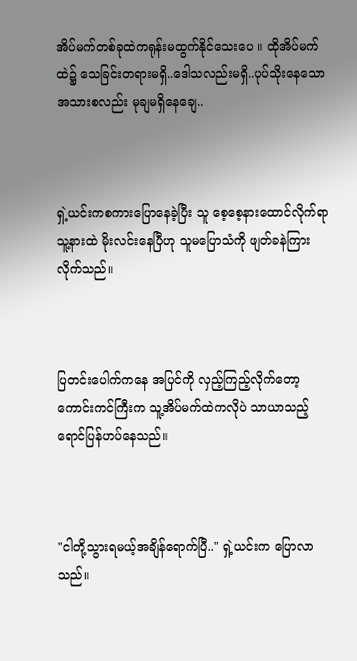အိပ်မက်တစ်ခုထဲကရုန်းမထွက်နိုင်သေးပေ ။ ထိုအိပ်မက်ထဲ၌ သေခြင်းတရားမရှိ..ဒေါသလည်းမရှိ..ပုပ်သိုးနေသော အသားစလည်း မုချမရှိနေချေ..



ရှဲ့ယင်းကစကားပြောနေခဲ့ပြီး သူ စေ့စေ့နားထောင်လိုက်ရာ သူ့နားထဲ မိုးလင်းနေပြီဟု သူမပြောသံကို ဖျတ်ခနဲကြားလိုက်သည်။



ပြတင်းပေါက်ကနေ အပြင်ကို လှည့်ကြည့်လိုက်တော့ ကောင်းကင်ကြီးက သူ့အိပ်မက်ထဲကလိုပဲ သာယာသည့် ရောင်ပြန်ဟပ်နေသည်။



"ငါတို့သွားရမယ့်အချိန်ရောက်ပြီ.." ရှဲ့ယင်းက ပြောလာသည်။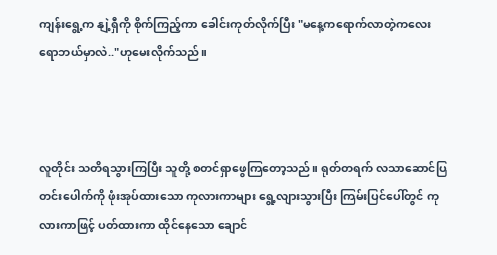ကျန်းရွေ့က နျဲ့ရှီကို စိုက်ကြည့်ကာ ခေါင်းကုတ်လိုက်ပြီး "မနေ့ကရောက်လာတဲ့ကလေးရောဘယ်မှာလဲ.."ဟုမေးလိုက်သည်။



လူတိုင်း သတိရသွားကြပြီး သူတို့ စတင်ရှာဖွေကြတော့သည်။ ရုတ်တရက် လသာဆောင်ပြတင်းပေါက်ကို ဖုံးအုပ်ထားသော ကုလားကာများ ရွေ့လျားသွားပြီး ကြမ်းပြင်ပေါ်တွင် ကုလားကာဖြင့် ပတ်ထားကာ ထိုင်နေသော ချောင်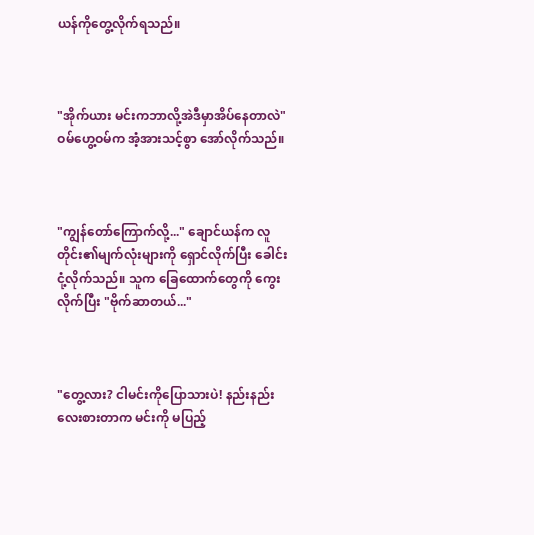ယန်ကိုတွေ့လိုက်ရသည်။



"အိုက်ယား မင်းကဘာလို့အဲဒီမှာအိပ်နေတာလဲ" ဝမ်ဟွေ့ဝမ်က အံ့အားသင့်စွာ အော်လိုက်သည်။



"ကျွန်တော်ကြောက်လို့..." ချောင်ယန်က လူတိုင်း၏မျက်လုံးများကို ရှောင်လိုက်ပြီး ခေါင်းငုံ့လိုက်သည်။ သူက ခြေထောက်တွေကို ကွေးလိုက်ပြီး "ဗိုက်ဆာတယ်..."



"တွေ့လား? ငါမင်းကိုပြောသားပဲ! နည်းနည်းလေးစားတာက မင်းကို မပြည့်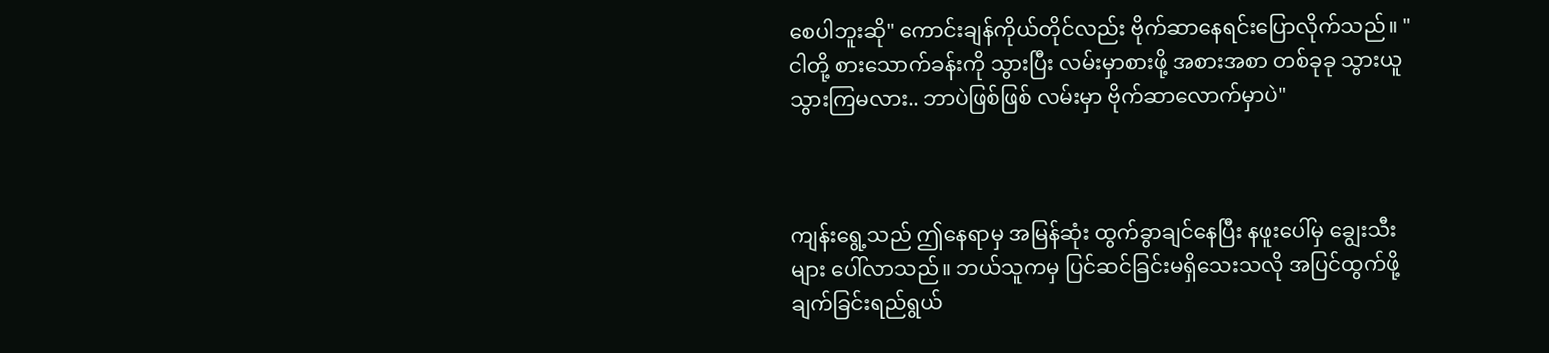စေပါဘူးဆို" ကောင်းချန်ကိုယ်တိုင်လည်း ဗိုက်ဆာနေရင်းပြောလိုက်သည်။ "ငါတို့ စားသောက်ခန်းကို သွားပြီး လမ်းမှာစားဖို့ အစားအစာ တစ်ခုခု သွားယူသွားကြမလား.. ဘာပဲဖြစ်ဖြစ် လမ်းမှာ ဗိုက်ဆာလောက်မှာပဲ"



ကျန်းရွေ့သည် ဤနေရာမှ အမြန်ဆုံး ထွက်ခွာချင်နေပြီး နဖူးပေါ်မှ ချွေးသီးများ ပေါ်လာသည်။ ဘယ်သူကမှ ပြင်ဆင်ခြင်းမရှိသေးသလို အပြင်ထွက်ဖို့ ချက်ခြင်းရည်ရွယ်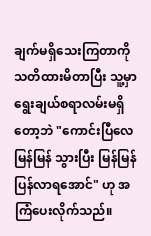ချက်မရှိသေးကြတာကို သတိထားမိတာပြီး သူ့မှာ ရွေးချယ်စရာလမ်းမရှိတော့ဘဲ "ကောင်းပြီလေ မြန်မြန် သွားပြီး မြန်မြန်ပြန်လာရအောင်" ဟု အကြံပေးလိုက်သည်။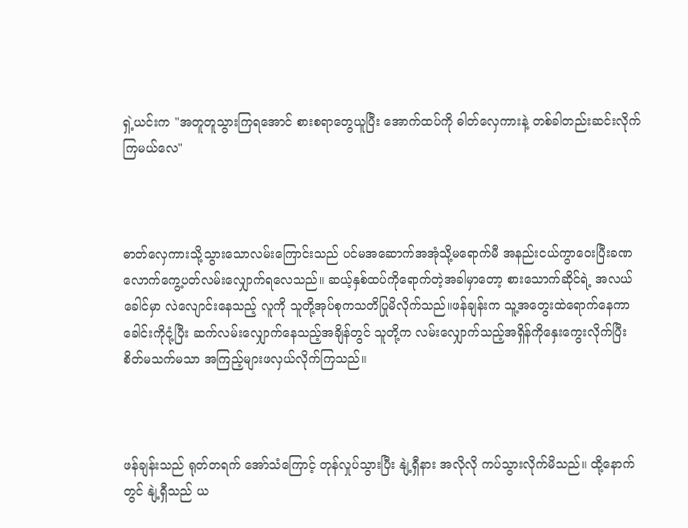ရှဲ့ယင်းက "အတူတူသွားကြရအောင် စားစရာတွေယူပြီး အောက်ထပ်ကို ဓါတ်လှေကားနဲ့ တစ်ခါတည်းဆင်းလိုက်ကြမယ်လေ"



ဓာတ်လှေကားသို့သွားသောလမ်းကြောင်းသည် ပင်မအဆောက်အအုံသို့မရောက်မီ အနည်းငယ်ကွာဝေးပြီးခဏလောက်ကွေ့ပတ်လမ်းလျှောက်ရလေသည်။ ဆယ့်နှစ်ထပ်ကိုရောက်တဲ့အခါမှာတော့ စားသောက်ဆိုင်ရဲ့ အလယ်ခေါင်မှာ လဲလျောင်းနေသည့် လူကို သူတို့အုပ်စုကသတိပြုမိလိုက်သည်။ဖန်ချန်းက သူ့အတွေးထဲရောက်နေကာ ခေါင်းကိုငုံ့ပြီး ဆက်လမ်းလျှောက်နေသည့်အချိန်တွင် သူတို့က လမ်းလျှောက်သည့်အရှိန်ကိုနှေးကွေးလိုက်ပြီး စိတ်မသက်မသာ အကြည့်များဖလှယ်လိုက်ကြသည်။



ဖန်ချန်းသည် ရုတ်တရက် အော်သံကြောင့် တုန်လှုပ်သွားပြီး နျဲ့ရှီနား အလိုလို ကပ်သွားလိုက်မိသည်။ ထို့နောက်တွင် နျဲ့ရှီသည် ယ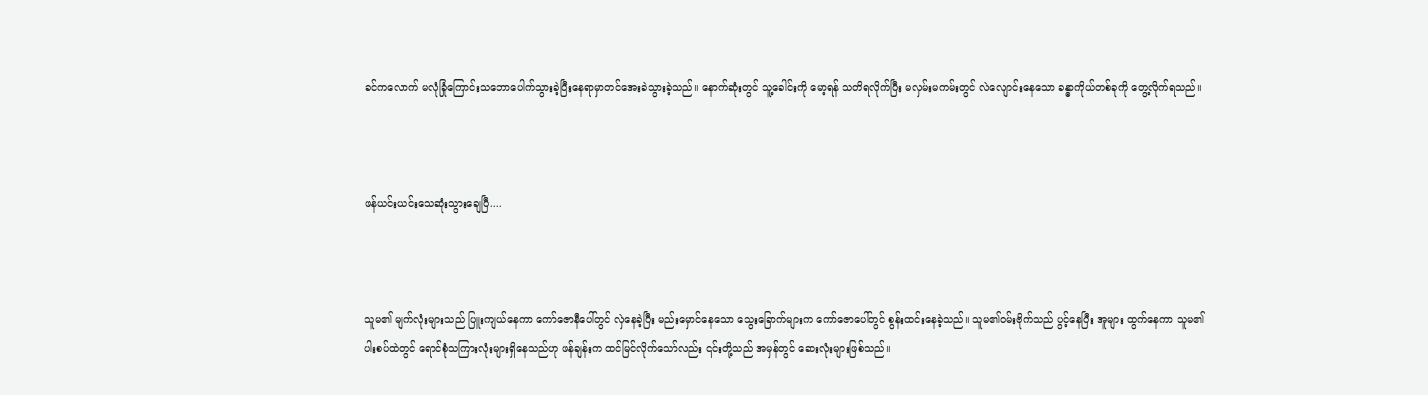ခင်‌ကလောက် မလုံခြုံကြောင်းသဘောပေါက်သွားခဲ့ပြီးနေရာမှာတင်အေးခဲသွားခဲ့သည်။ နောက်ဆုံးတွင် သူ့ခေါင်းကို မော့ရန် သတိရလိုက်ပြီး မလှမ်းမကမ်းတွင် လဲလျောင်းနေသော ခန္ဓာကိုယ်တစ်ခုကို တွေ့လိုက်ရသည်။



ဖန်ယင်းယင်းသေဆုံးသွားချေပြီ....



သူမ၏ မျက်လုံးများသည် ပြူးကျယ်နေကာ ကော်ဇောနီပေါ်တွင် လှဲနေခဲ့ပြီး မည်းမှောင်နေသော သွေးခြောက်များက ကော်ဇောပေါ်တွင် စွန်းထင်းနေခဲ့သည်။ သူမ၏ဝမ်းဗိုက်သည် ပွင့်နေပြီး အူများ ထွက်နေကာ သူမ၏ပါးစပ်ထဲတွင် ရောင်စုံသကြားလုံးများရှိနေသည်ဟု ဖန်ချန်းက ထင်မြင်လိုက်သော်လည်း ၎င်းတို့သည် အမှန်တွင် ဆေးလုံးများဖြစ်သည်။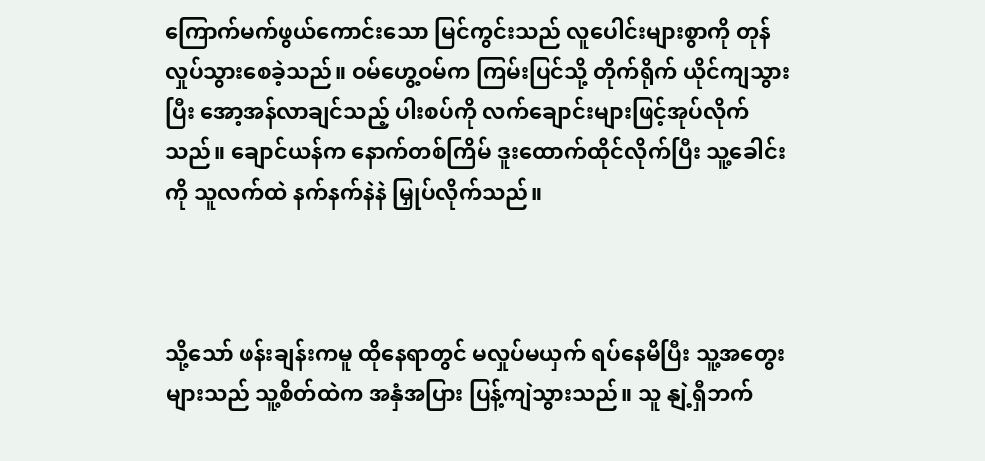ကြောက်မက်ဖွယ်ကောင်းသော မြင်ကွင်းသည် လူပေါင်းများစွာကို တုန်လှုပ်သွားစေခဲ့သည်။ ဝမ်ဟွေ့ဝမ်က ကြမ်းပြင်သို့ တိုက်ရိုက် ယိုင်ကျသွားပြီး အော့အန်လာချင်သည့် ပါးစပ်ကို လက်ချောင်းများဖြင့်အုပ်လိုက်သည်။ ချောင်ယန်က နောက်တစ်ကြိမ် ဒူးထောက်ထိုင်လိုက်ပြီး သူ့ခေါင်းကို သူလက်ထဲ နက်နက်နဲနဲ မြှုပ်လိုက်သည်။



သို့သော် ဖန်းချန်းကမူ ထိုနေရာတွင် မလှုပ်မယှက် ရပ်နေမိပြီး သူ့အတွေးများသည် သူ့စိတ်ထဲက အနှံအပြား ပြန့်ကျဲသွားသည်။ သူ နျဲ့ရှီဘက်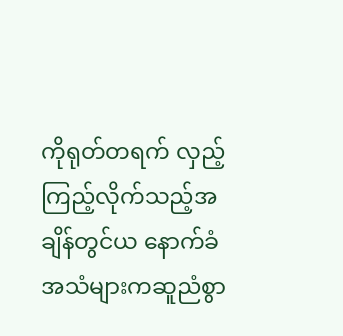ကိုရုတ်တရက် လှည့်ကြည့်လိုက်သည့်အချိန်တွင်ယ နောက်ခံအသံများကဆူညံစွာ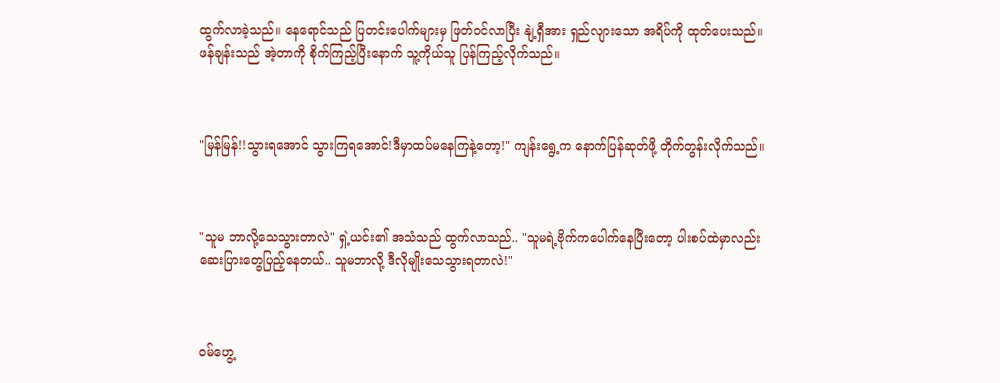ထွက်လာခဲ့သည်။ နေရောင်သည် ပြတင်းပေါက်များမှ ဖြတ်ဝင်လာပြီး နျဲ့ရှီအား ရှည်လျားသော အရိပ်ကို ထုတ်ပေးသည်။ ဖန်ချန်းသည် အဲ့တာကို စိုက်ကြည့်ပြီးနောက် သူ့ကိုယ်သူ ပြန်ကြည့်လိုက်သည်။



"မြန်မြန်!!သွားရအောင် သွားကြရအောင်!ဒီမှာထပ်မနေကြနဲ့တော့!" ကျန်းရွေ့က နောက်ပြန်ဆုတ်ဖို့ တိုက်တွန်းလိုက်သည်။



"သူမ ဘာလို့သေသွားတာလဲ" ရှဲ့ယင်း၏ အသံသည် ထွက်လာသည်.. "သူမရဲ့ဗိုက်ကပေါက်နေပြီးတော့ ပါးစပ်ထဲမှာလည်း ဆေးပြားတွေပြည့်နေတယ်.. သူမဘာလို့ ဒီလိုမျိုးသေသွားရတာလဲ!"



ဝမ်ဟွေ့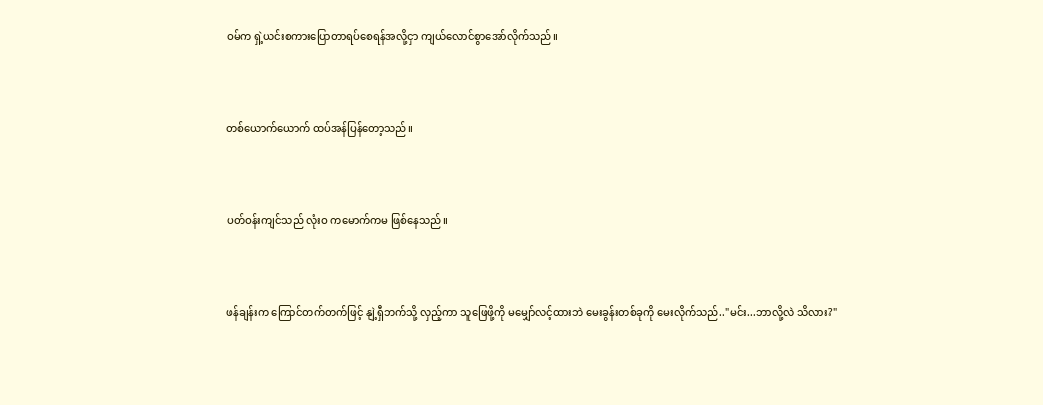ဝမ်က ရှဲ့ယင်းစကားပြောတာရပ်စေရန်အလို့ငှာ ‌ကျယ်လောင်စွာအော်လိုက်သည်။



တစ်ယောက်ယောက် ထပ်အန်ပြန်တော့သည်။



ပတ်ဝန်းကျင်သည် လုံးဝ ကမောက်ကမ ဖြစ်နေသည်။



ဖန်ချန်းက ကြောင်တက်တက်ဖြင့် နျဲ့ရှီဘက်သို့ လှည့်ကာ သူဖြေဖို့ကို မမျှော်လင့်ထားဘဲ မေးခွန်းတစ်ခုကို မေးလိုက်သည်.."မင်း...ဘာလို့လဲ သိလား?"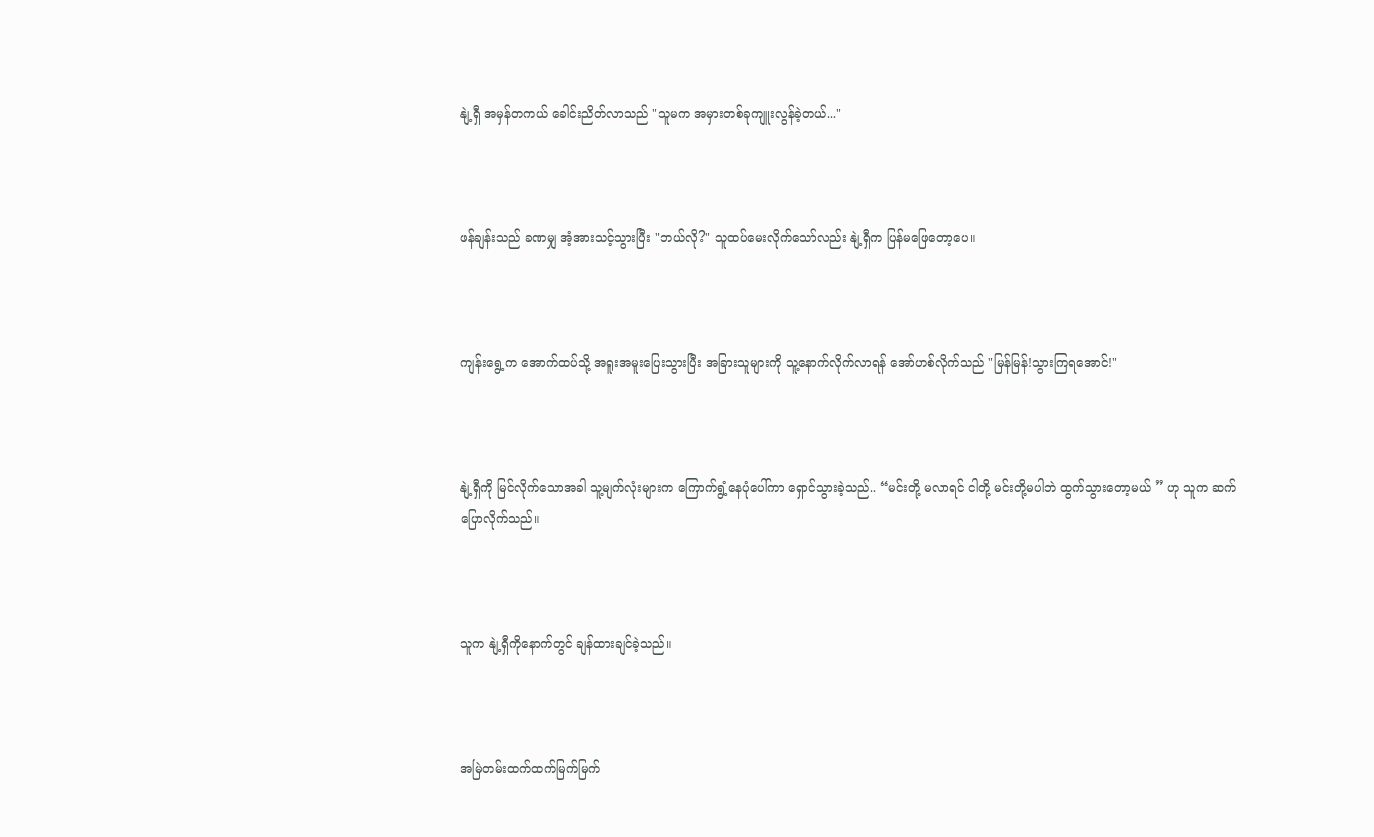နျဲ့ရှီ အမှန်တကယ် ခေါင်းညိတ်လာသည် "သူမက အမှားတစ်ခုကျူးလွန်ခဲ့တယ်..."



ဖန်ချန်းသည် ခဏမျှ အံ့အားသင့်သွားပြီး "ဘယ်လို?" သူထပ်မေးလိုက်သော်လည်း နျဲ့ရှီက ပြန်မဖြေတော့ပေ။



ကျန်းရွေ့က အောက်ထပ်သို့ အရူးအမူးပြေးသွားပြီး အခြားသူများကို သူ့နောက်လိုက်လာရန် အော်ဟစ်လိုက်သည် "မြန်မြန်!သွားကြရအောင်!"



နျဲ့ရှီကို မြင်လိုက်သောအခါ သူ့မျက်လုံးများက ကြောက်ရွံ့နေပုံပေါ်ကာ ရှောင်သွားခဲ့သည်.. “မင်းတို့ မလာရင် ငါတို့ မင်းတို့မပါဘဲ ထွက်သွားတော့မယ် ” ဟု သူက ဆက်ပြောလိုက်သည်။



သူက နျဲ့ရှီကိုနောက်တွင် ချန်ထားချင်ခဲ့သည်။



အမြဲတမ်းထက်ထက်မြက်မြက်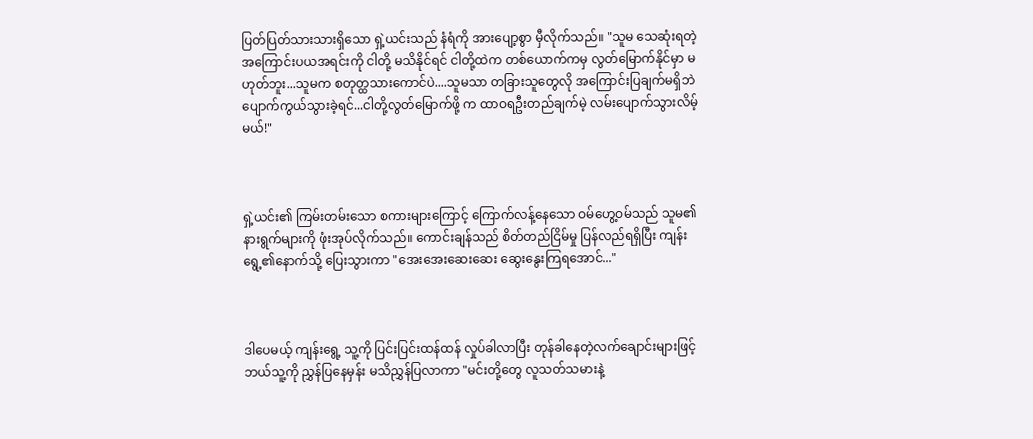ပြတ်ပြတ်သားသားရှိသော ရှဲ့ယင်းသည် နံရံကို အားပျော့စွာ မှီလိုက်သည်။ "သူမ သေဆုံးရတဲ့ အကြောင်းပယအရင်းကို ငါတို့ မသိနိုင်ရင် ငါတို့ထဲက တစ်ယောက်ကမှ လွတ်မြောက်နိုင်မှာ မဟုတ်ဘူး...သူမက စတုတ္ထသားကောင်ပဲ....သူမသာ တခြားသူတွေလို အကြောင်းပြချက်မရှိဘဲပျောက်ကွယ်သွားခဲ့ရင်...ငါတို့လွတ်မြောက်ဖို့ က ထာဝရဦးတည်ချက်မဲ့ လမ်းပျောက်သွားလိမ့်မယ်!"



ရှဲ့ယင်း၏ ကြမ်းတမ်းသော စကားများကြောင့် ကြောက်လန့်နေသော ဝမ်ဟွေ့ဝမ်သည် သူမ၏ နားရွက်များကို ဖုံးအုပ်လိုက်သည်။ ကောင်းချန်သည် စိတ်တည်ငြိမ်မှု ပြန်လည်ရရှိပြီး ကျန်းရွေ့၏နောက်သို့ ပြေးသွားကာ "အေးအေးဆေးဆေး ဆွေးနွေးကြရအောင်..."



ဒါပေမယ့် ကျန်းရွေ့ သူ့ကို ပြင်းပြင်းထန်ထန် လှုပ်ခါလာပြီး တုန်ခါနေတဲ့လက်ချောင်းများဖြင့် ဘယ်သူ့ကို ညွှန်ပြနေမှန်း မသိညွှန်ပြလာကာ "မင်းတို့တွေ လူသတ်သမားနဲ့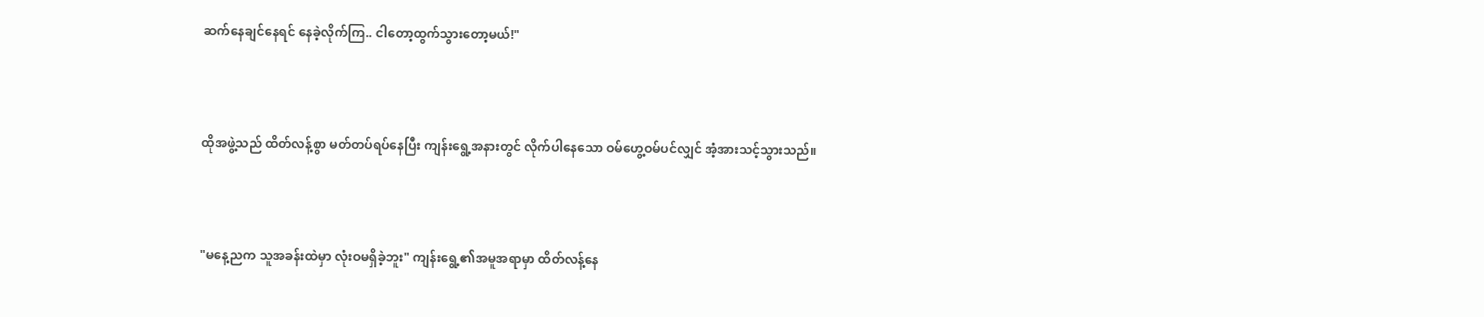ဆက်နေချင်နေရင် နေခဲ့လိုက်ကြ.. ငါတော့ထွက်သွားတော့မယ်!"



ထိုအဖွဲ့သည် ထိတ်လန့်စွာ မတ်တပ်ရပ်နေပြီး ကျန်းရွေ့အနားတွင် လိုက်ပါနေသော ဝမ်ဟွေ့ဝမ်ပင်လျှင် အံ့အားသင့်သွားသည်။



"မနေ့ညက သူအခန်းထဲမှာ လုံးဝမရှိခဲ့ဘူး" ကျန်းရွေ့၏အမူအရာမှာ ထိတ်လန့်နေ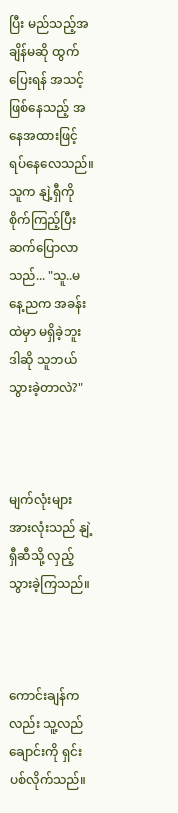ပြီး မည်သည့်အချိန်မဆို ထွက်ပြေးရန် အသင့်ဖြစ်နေသည့် အနေအထားဖြင့် ရပ်နေလေသည်။ သူက နျဲ့ရှီကို စိုက်ကြည့်ပြီးဆက်ပြောလာသည်... "သူ..မနေ့ညက အခန်းထဲမှာ မရှိခဲ့ဘူး ဒါဆို သူဘယ်သွားခဲ့တာလဲ?"



မျက်လုံးများအားလုံးသည် နျဲ့ရှီဆီသို့ လှည့်သွားခဲ့ကြသည်။



ကောင်းချန်ကလည်း သူ့လည်ချောင်းကို ရှင်းပစ်လိုက်သည်။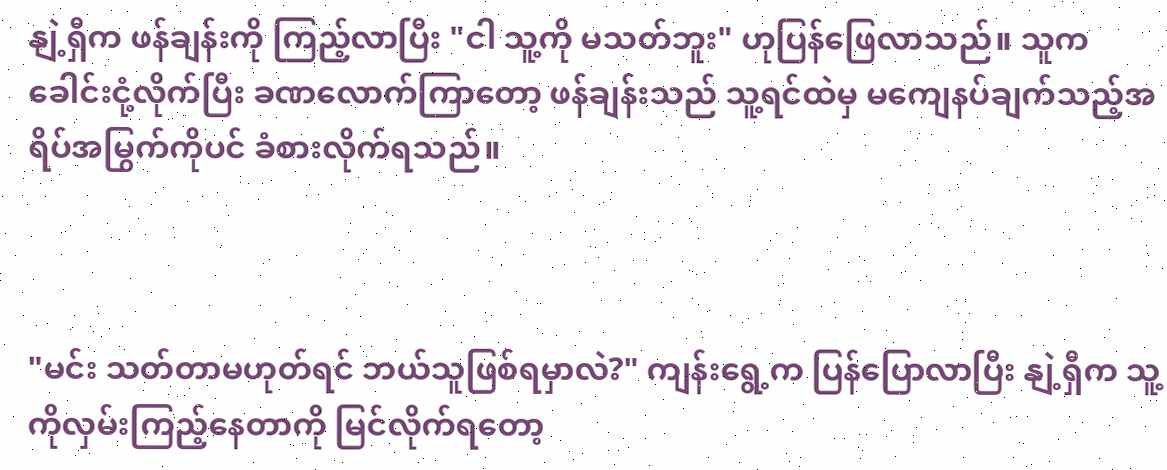နျဲ့ရှီက ဖန်ချန်းကို ကြည့်လာပြီး "ငါ သူ့ကို မသတ်ဘူး" ဟုပြန်ဖြေလာသည်။ သူက ခေါင်းငုံ့လိုက်ပြီး ခဏလောက်ကြာတော့ ဖန်ချန်းသည် သူ့ရင်ထဲမှ မကျေနပ်ချက်သည့်အရိပ်အမြွက်ကိုပင် ခံစားလိုက်ရသည်။



"မင်း သတ်တာမဟုတ်ရင် ဘယ်သူဖြစ်ရမှာလဲ?" ကျန်းရွေ့က ပြန်ပြောလာပြီး နျဲ့ရှီက သူ့ကိုလှမ်းကြည့်နေတာကို မြင်လိုက်ရတော့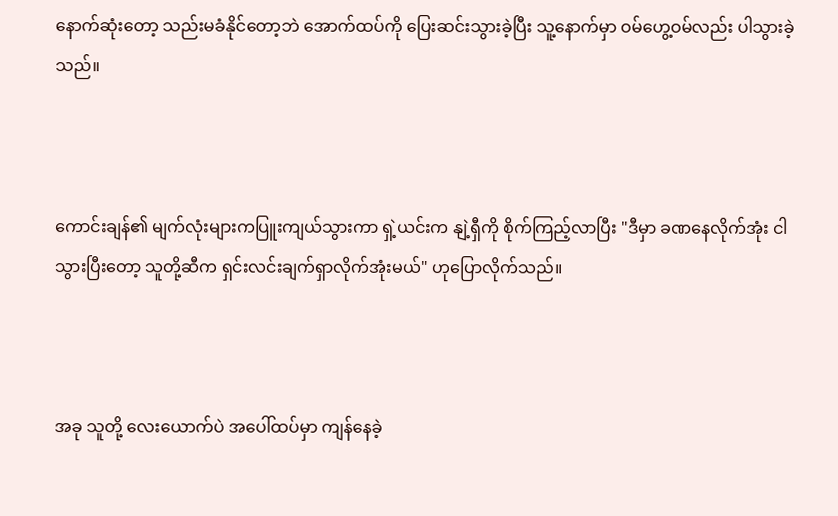နောက်ဆုံးတော့ သည်းမခံနိုင်တော့ဘဲ အောက်ထပ်ကို ပြေးဆင်းသွားခဲ့ပြီး သူ့နောက်မှာ ဝမ်ဟွေ့ဝမ်လည်း ပါသွားခဲ့သည်။



ကောင်းချန်၏ မျက်လုံးများကပြူးကျယ်သွားကာ ရှဲ့ယင်းက နျဲ့ရှီကို စိုက်ကြည့်လာပြီး "ဒီမှာ ခဏနေလိုက်အုံး ငါသွားပြီးတော့ သူတို့ဆီက ရှင်းလင်းချက်ရှာလိုက်အုံးမယ်" ဟုပြောလိုက်သည်။



အခု သူတို့ လေးယောက်ပဲ အပေါ်ထပ်မှာ ကျန်နေခဲ့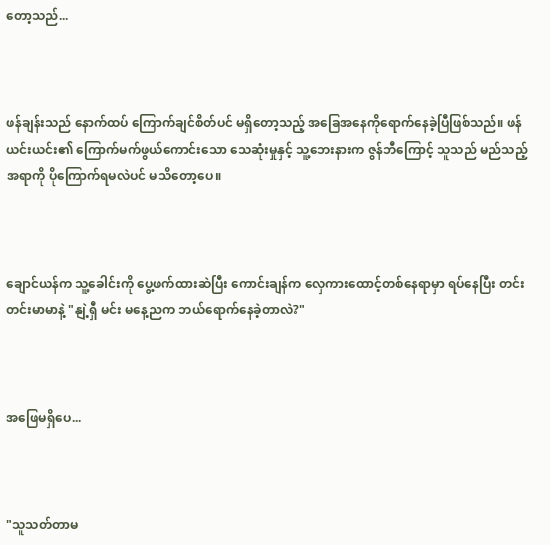တော့သည်...



ဖန်ချန်းသည် နောက်ထပ် ကြောက်ချင်စိတ်ပင် မရှိတော့သည့် အခြေအနေကိုရောက်နေခဲ့ပြီဖြစ်သည်။ ဖန်ယင်းယင်း၏ ကြောက်မက်ဖွယ်ကောင်းသော သေဆုံးမှုနှင့် သူ့ဘေးနားက ဇွန်ဘီကြောင့် သူသည် မည်သည့်အရာကို ပိုကြောက်ရမလဲပင် မသိတော့ပေ။



ချောင်ယန်က သူ့ခေါင်းကို ပွေ့ဖက်ထားဆဲပြီး ကောင်းချန်က လှေကားထောင့်တစ်နေရာမှာ ရပ်နေပြီး တင်းတင်းမာမာနဲ့ "နျဲ့ရှီ မင်း မနေ့ညက ဘယ်ရောက်နေခဲ့တာလဲ?"



အဖြေမရှိပေ...



"သူသတ်တာမ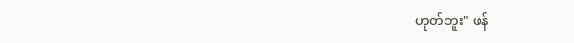ဟုတ်ဘူး" ဖန်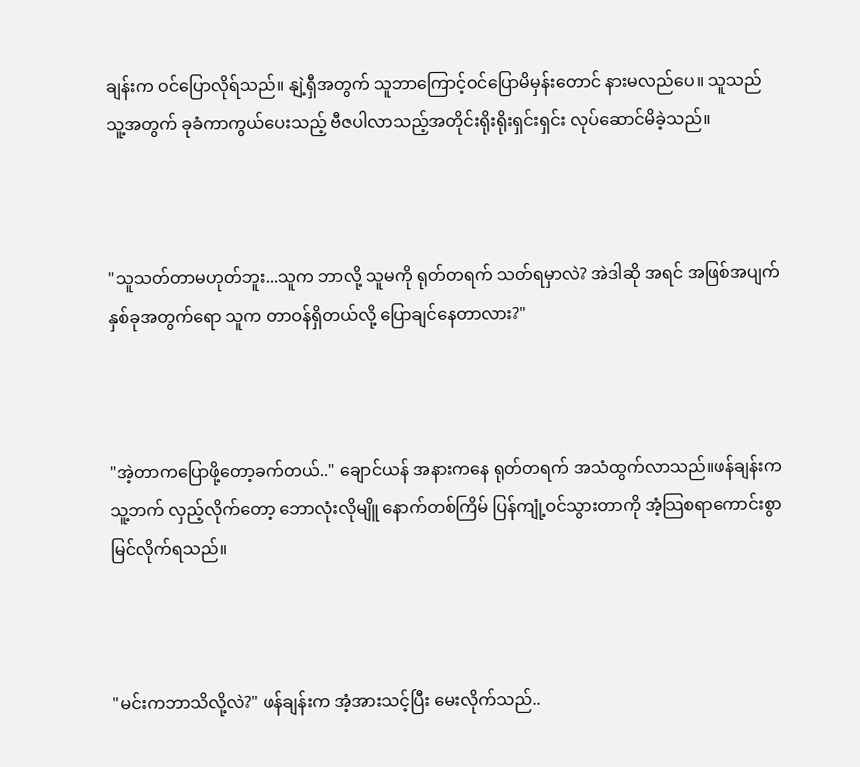ချန်းက ဝင်ပြောလိုရ်သည်။ နျဲ့ရှီအတွက် သူဘာကြောင့်ဝင်ပြောမိမှန်းတောင် နားမလည်ပေ။ သူသည် သူ့အတွက် ခုခံကာကွယ်ပေးသည့် ဗီဇပါလာသည့်အတိုင်းရိုးရိုးရှင်းရှင်း လုပ်ဆောင်မိခဲ့သည်။



"သူသတ်တာမဟုတ်ဘူး...သူက ဘာလို့ သူမကို ရုတ်တရက် သတ်ရမှာလဲ? အဲဒါဆို အရင် အဖြစ်အပျက် နှစ်ခုအတွက်ရော သူက တာဝန်ရှိတယ်လို့ ပြောချင်နေတာလား?"



"အဲ့တာကပြောဖို့တော့ခက်တယ်.." ချောင်ယန် အနားကနေ ရုတ်တရက် အသံထွက်လာသည်။ဖန်ချန်းက သူ့ဘက် လှည့်လိုက်တော့ ဘောလုံးလိုမျိူ နောက်တစ်ကြိမ် ပြန်ကျုံ့ဝင်သွားတာကို အံ့သြစရာကောင်းစွာမြင်လိုက်ရသည်။



"မင်းကဘာသိလို့လဲ?" ဖန်ချန်းက အံ့အားသင့်ပြီး မေးလိုက်သည်..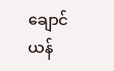ချောင်ယန်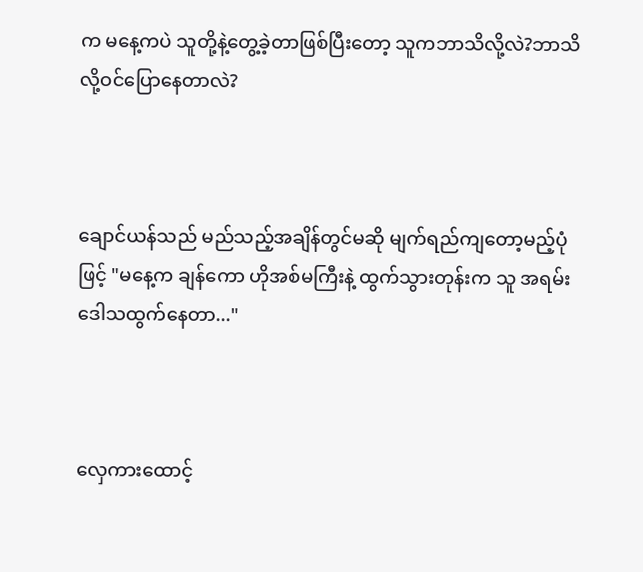က မနေ့ကပဲ သူတို့နဲ့တွေ့ခဲ့တာဖြစ်ပြီးတော့ သူကဘာသိလို့လဲ?ဘာသိလို့ဝင်ပြောနေတာလဲ?



ချောင်ယန်သည် မည်သည့်အချိန်တွင်မဆို မျက်ရည်ကျတော့မည့်ပုံဖြင့် "မနေ့က ချန်ကော ဟိုအစ်မကြီးနဲ့ ထွက်သွားတုန်းက သူ အရမ်းဒေါသထွက်နေတာ..."



လှေကားထောင့်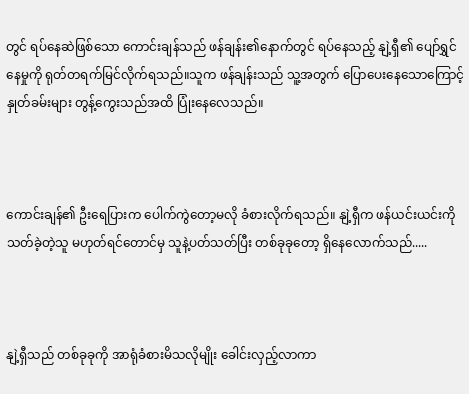တွင် ရပ်နေဆဲဖြစ်သော ကောင်းချန်သည် ဖန်ချန်း၏နောက်တွင် ရပ်နေသည့် နျဲ့ရှီ၏ ပျော်ရွှင်နေမှုကို ရုတ်တရက်မြင်လိုက်ရသည်။သူက ဖန်ချန်းသည် သူ့အတွက် ပြောပေးနေသောကြောင့် နှုတ်ခမ်းများ တွန့်ကွေးသည်အထိ ပြုံးနေလေသည်။



ကောင်းချန်၏ ဦးရေပြားက ပေါက်ကွဲတော့မလို ခံစားလိုက်ရသည်။ နျဲ့ရှီက ဖန်ယင်းယင်းကို သတ်ခဲ့တဲ့သူ မဟုတ်ရင်တောင်မှ သူနဲ့ပတ်သတ်ပြီး တစ်ခုခုတော့ ရှိနေလောက်သည်.....



နျဲ့ရှီသည် တစ်ခုခုကို အာရုံခံစားမိသလိုမျိုး ခေါင်းလှည့်လာကာ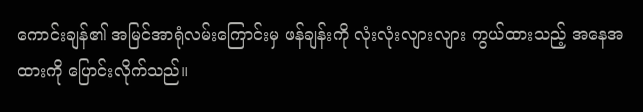ကောင်းချန်၏ အမြင်အာရုံလမ်းကြောင်းမှ ဖန်ချန်းကို လုံးလုံးလျားလျား ကွယ်ထားသည့် အနေအထားကို ပြောင်းလိုက်သည်။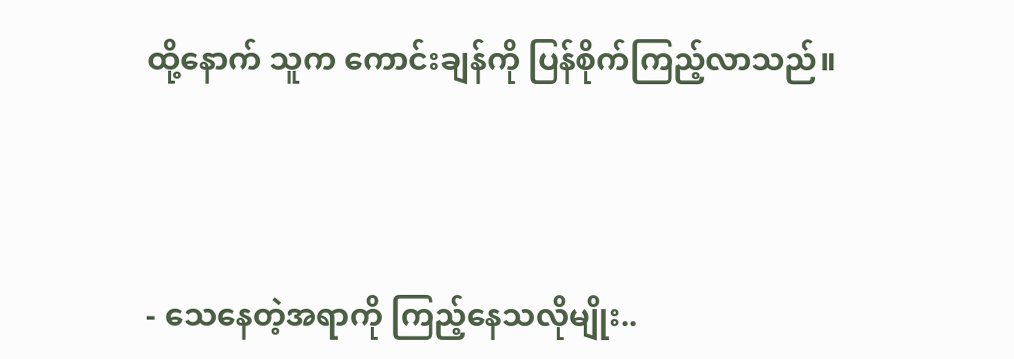ထို့နောက် သူက ကောင်းချန်ကို ပြန်စိုက်ကြည့်လာသည်။



- သေနေတဲ့အရာကို ကြည့်နေသလိုမျိုး..